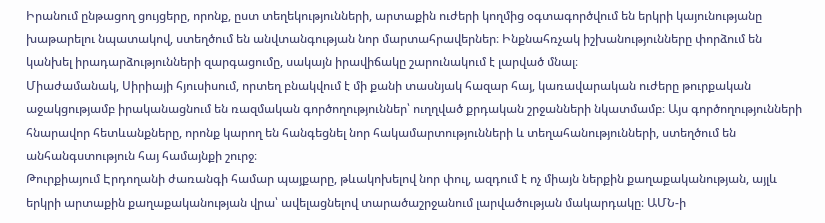Իրանում ընթացող ցույցերը, որոնք, ըստ տեղեկությունների, արտաքին ուժերի կողմից օգտագործվում են երկրի կայունությանը խաթարելու նպատակով, ստեղծում են անվտանգության նոր մարտահրավերներ։ Ինքնահռչակ իշխանությունները փորձում են կանխել իրադարձությունների զարգացումը, սակայն իրավիճակը շարունակում է լարված մնալ։
Միաժամանակ, Սիրիայի հյուսիսում, որտեղ բնակվում է մի քանի տասնյակ հազար հայ, կառավարական ուժերը թուրքական աջակցությամբ իրականացնում են ռազմական գործողություններ՝ ուղղված քրդական շրջանների նկատմամբ։ Այս գործողությունների հնարավոր հետևանքները, որոնք կարող են հանգեցնել նոր հակամարտությունների և տեղահանությունների, ստեղծում են անհանգստություն հայ համայնքի շուրջ։
Թուրքիայում Էրդողանի ժառանգի համար պայքարը, թևակոխելով նոր փուլ, ազդում է ոչ միայն ներքին քաղաքականության, այլև երկրի արտաքին քաղաքականության վրա՝ ավելացնելով տարածաշրջանում լարվածության մակարդակը։ ԱՄՆ-ի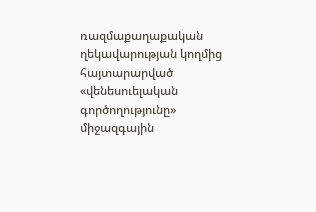ռազմաքաղաքական ղեկավարության կողմից հայտարարված «վենեսուելական գործողությունը» միջազգային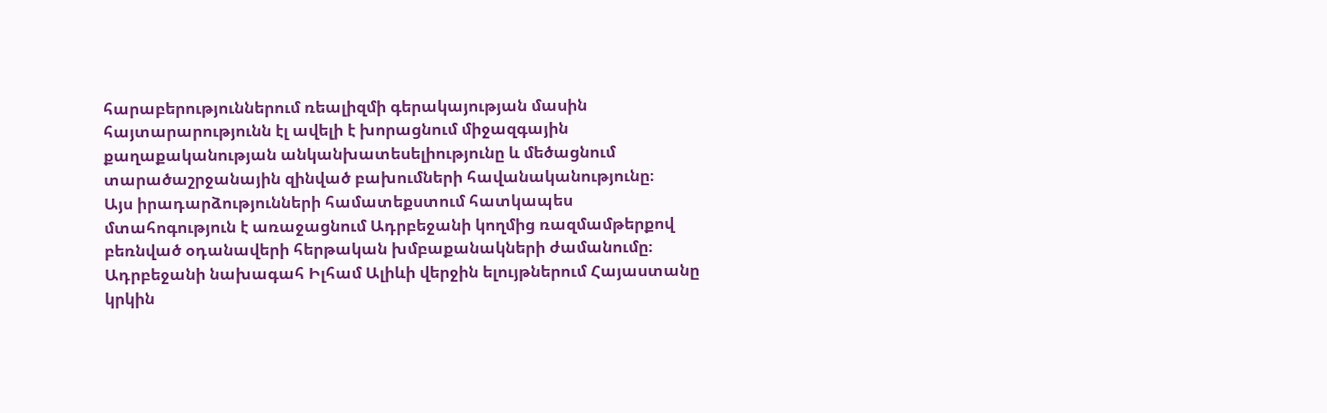հարաբերություններում ռեալիզմի գերակայության մասին հայտարարությունն էլ ավելի է խորացնում միջազգային քաղաքականության անկանխատեսելիությունը և մեծացնում տարածաշրջանային զինված բախումների հավանականությունը։
Այս իրադարձությունների համատեքստում հատկապես մտահոգություն է առաջացնում Ադրբեջանի կողմից ռազմամթերքով բեռնված օդանավերի հերթական խմբաքանակների ժամանումը։ Ադրբեջանի նախագահ Իլհամ Ալիևի վերջին ելույթներում Հայաստանը կրկին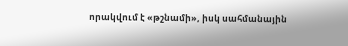որակվում է «թշնամի», իսկ սահմանային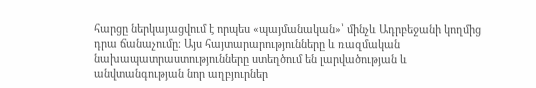հարցը ներկայացվում է որպես «պայմանական»՝ մինչև Ադրբեջանի կողմից դրա ճանաչումը։ Այս հայտարարությունները և ռազմական նախապատրաստությունները ստեղծում են լարվածության և անվտանգության նոր աղբյուրներ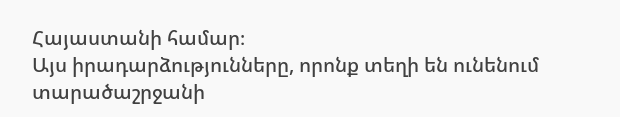Հայաստանի համար։
Այս իրադարձությունները, որոնք տեղի են ունենում տարածաշրջանի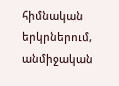հիմնական երկրներում, անմիջական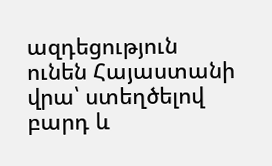ազդեցություն ունեն Հայաստանի վրա՝ ստեղծելով բարդ և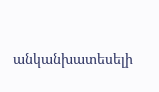անկանխատեսելի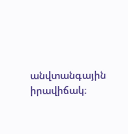անվտանգային իրավիճակ։